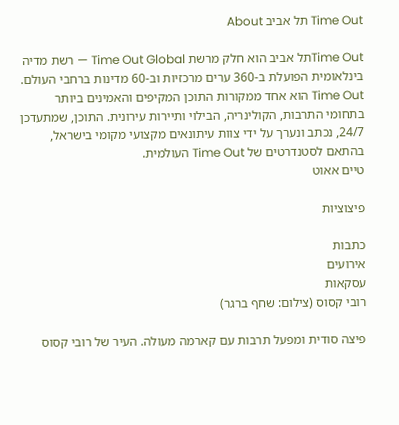Time Out תל אביב About

Time Outתל אביב הוא חלק מרשת Time Out Global — רשת מדיה בינלאומית הפועלת ב-360 ערים מרכזיות וב-60 מדינות ברחבי העולם. Time Out הוא אחד ממקורות התוכן המקיפים והאמינים ביותר בתחומי התרבות, הקולינריה, הבילוי ותיירות עירונית. התוכן, שמתעדכן 24/7, נכתב ונערך על ידי צוות עיתונאים מקצועי מקומי בישראל, בהתאם לסטנדרטים של Time Out העולמית.
טיים אאוט

פיצוציות

כתבות
אירועים
עסקאות
רובי קסוס (צילום: שחף ברגר)

פיצה סודית ומפעל תרבות עם קארמה מעולה. העיר של רובי קסוס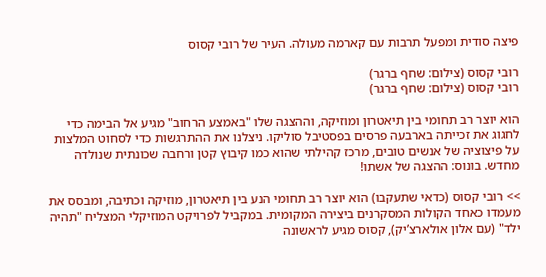פיצה סודית ומפעל תרבות עם קארמה מעולה. העיר של רובי קסוס

רובי קסוס (צילום: שחף ברגר)
רובי קסוס (צילום: שחף ברגר)

הוא יוצר רב תחומי בין תיאטרון ומוזיקה, וההצגה שלו "באמצע הרחוב" מגיע אל הבימה כדי לחגוג את זכייתה בארבעה פרסים בפסטיבל סוליקו. ניצלנו את ההתרגשות כדי לסחוט המלצות על פיצוציה של אנשים טובים, מרכז קהילתי שהוא כמו קיבוץ קטן ורחבה שכונתית שנולדה מחדש. בונוס: ההצגה של אשתו!

>> רובי קסוס (כדאי שתעקבו) הוא יוצר רב תחומי הנע בין תיאטרון, מוזיקה וכתיבה, ומבסס את מעמדו כאחד הקולות המסקרנים ביצירה המקומית. במקביל לפרויקט המוזיקלי המצליח "תהיה ילד" (עם אלון אולארצ’יק), קסוס מגיע לראשונה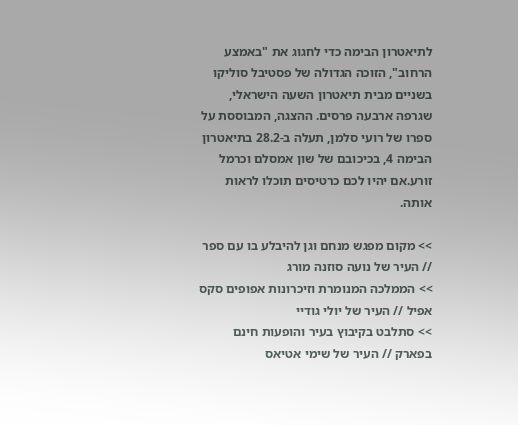לתיאטרון הבימה כדי לחגוג את "באמצע הרחוב", הזוכה הגדולה של פסטיבל סוליקו בשניים מבית תיאטרון השעה הישראלי, שגרפה ארבעה פרסים. ההצגה, המבוססת על ספרו של רועי סלמן, תעלה ב-28.2 בתיאטרון הבימה 4, בכיכובם של שון אמסלם וכרמל זורע.אם יהיו לכם כרטיסים תוכלו לראות אותה.

>> מקום מפגש מנחם וגן להיבלע בו עם ספר // העיר של נועה סוזנה מורג
>> הממלכה המנומרת וזיכרונות אפופים סקס אפיל // העיר של יולי גודיי
>> סתלבט בקיבוץ בעיר והופעות חינם בפארק // העיר של שימי אטיאס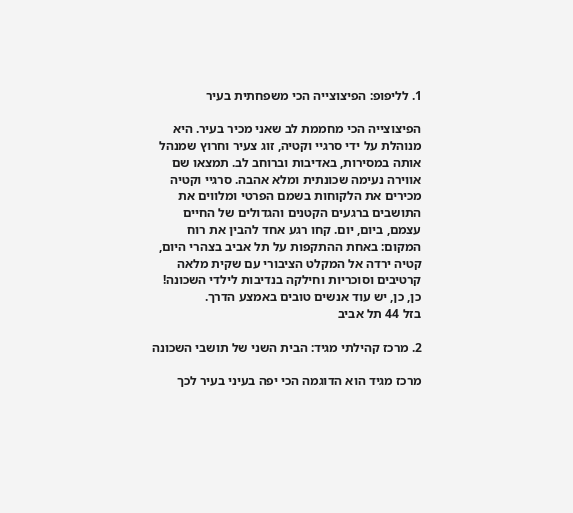1. לליפופ: הפיצוצייה הכי משפחתית בעיר

הפיצוצייה הכי מחממת לב שאני מכיר בעיר. היא מנוהלת על ידי סרגיי וקטיה, זוג צעיר וחרוץ שמנהל אותה במסירות, באדיבות וברוחב לב. תמצאו שם אווירה נעימה שכונתית ומלא אהבה. סרגיי וקטיה מכירים את הלקוחות בשמם הפרטי ומלווים את התושבים ברגעים הקטנים והגדולים של החיים עצמם, ביום, יום. קחו רגע אחד להבין את רוח המקום: באחת ההתקפות על תל אביב בצהרי היום, קטיה ירדה אל המקלט הציבורי עם שקית מלאה קרטיבים וסוכריות וחילקה בנדיבות לילדי השכונה! כן, כן, יש עוד אנשים טובים באמצע הדרך.
בזל 44 תל אביב

2. מרכז קהילתי מגיד: הבית השני של תושבי השכונה

מרכז מגיד הוא הדוגמה הכי יפה בעיני בעיר לכך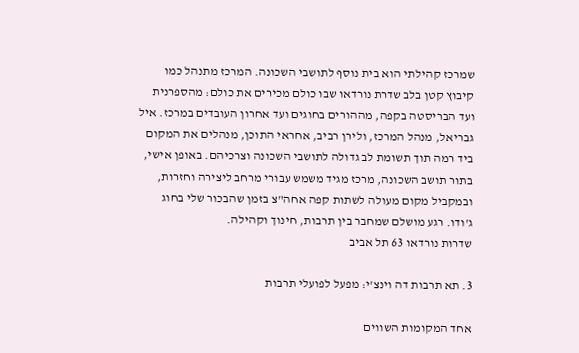שמרכז קהילתי הוא בית נוסף לתושבי השכונה. המרכז מתנהל כמו קיבוץ קטן בלב שדרת נורדאו שבו כולם מכירים את כולם: מהספרנית ועד הבריסטה בקפה, מההורים בחוגים ועד אחרון העובדים במרכז. איל גבריאל, מנהל המרכז, ולירן רביב, אחראי התוכן, מנהלים את המקום ביד רמה תוך תשומת לב גדולה לתושבי השכונה וצרכיהם. באופן אישי, בתור תושב השכונה, מרכז מגיד משמש עבורי מרחב ליצירה וחזרות, ובמקביל מקום מעולה לשתות קפה אחה"צ בזמן שהבכור שלי בחוג ג'ודו. רגע מושלם שמחבר בין תרבות, חינוך וקהילה.
שדרות נורדאו 63 תל אביב

3. תא תרבות דה וינצ'י: מפעל לפועלי תרבות

אחד המקומות השווים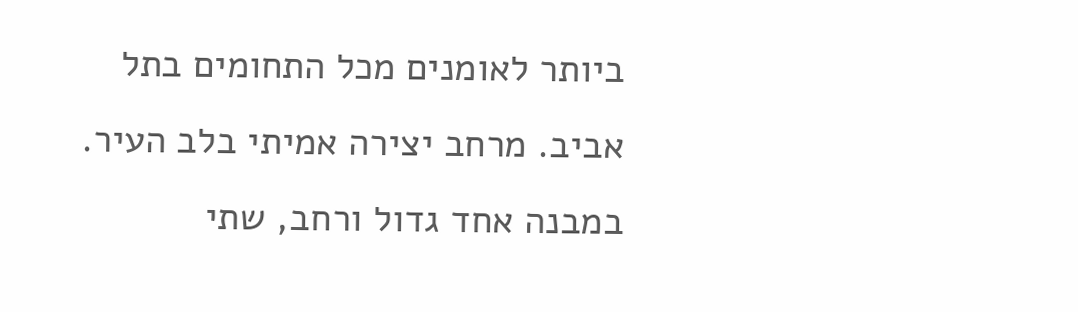ביותר לאומנים מכל התחומים בתל אביב. מרחב יצירה אמיתי בלב העיר. במבנה אחד גדול ורחב, שתי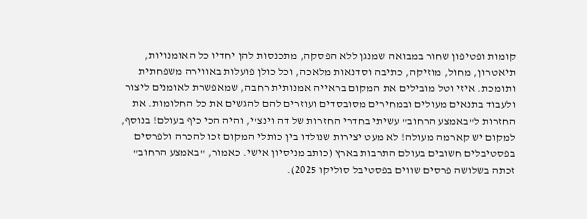קומות ופטיפון שחור במבואה שמנגן ללא הפסקה, מתכנסות להן יחדיו כל האומנויות, תיאטרון, מחול, מוזיקה, כתיבה וסדנאות מלאכה, וכל כולן פועלות באווירה משפחתית ותומכת. איזי וטל מובילים את המקום בראייה אמנותית רחבה, שמאפשרת לאומנים ליצור ולעבוד בתנאים מעולים ובמחירים מסובסדים ועוזרים להם להגשים את כל החלומות. את החזרות ל"באמצע הרחוב" עשיתי בחדרי החזרות של דה וינצ'י, והיה הכי כיף בעולם! בנוסף, למקום יש קארמה מעולה! לא מעט יצירות שנולדו בין כותלי המקום זכו להכרה ולפרסים בפסטיבלים חשובים בעולם התרבות בארץ (כותב מניסיון אישי. כאמור, "באמצע הרחוב" זכתה בשלושה פרסים שווים בפסטיבל סוליקו 2025).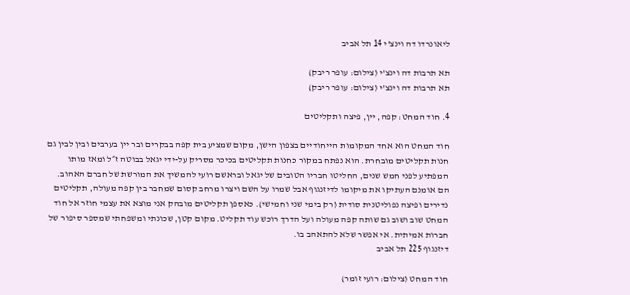ליאונרדו דה וינצ'י 14 תל אביב

תא תרבות דה וינצ'י (צילום: עופר ריבק)
תא תרבות דה וינצ'י (צילום: עופר ריבק)

4. חוד המחט: קפה, יין, פיצה ותקליטים

חוד המחט הוא אחד המקומות הייחודיים בצפון הישן, מקום שמציע בית קפה בבקרים ובר יין בערבים ובין לבין גם חנות תקליטים מובחרת. הוא נפתח במקור כחנות תקליטים בכיכר מסריק על-ידי יגאל בבוטה ז״ל ומאז מותו המפתיע לפני חמש שנים, החליטו חבריו הטובים של יגאל ובראשם רועי להמשיך את המורשת של חברם האהוב. הם אומנם העתיקו את מיקומו לדיזנגוף אבל שמרו על השם ויצרו מרחב קסום שמחבר בין קפה מעולה, תקליטים נדירים ופיצה נפוליטנית סודית (רק בימי שני וחמישי). כאספן תקליטים מובהק אני מוצא את עצמי חוזר אל חוד המחט שוב ושוב גם שותה קפה מעולה ועל הדרך רוכש עוד תקליט. מקום קטן, שכונתי ומשפחתי שמספר סיפור של חברות אמיתית. אי אפשר שלא להתאהב בו.
דיזנגוף 225 תל אביב

חוד המחט (צילום: רועי זומר)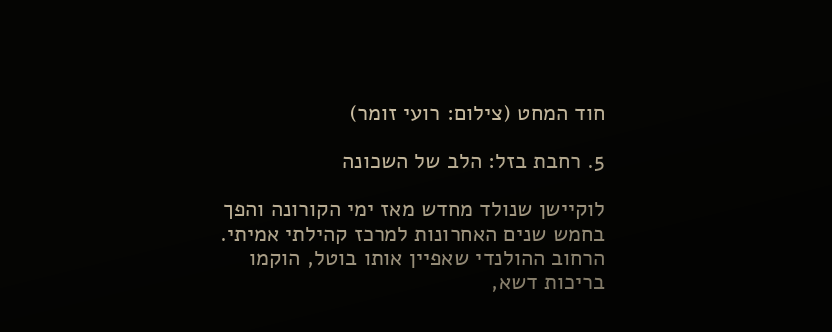חוד המחט (צילום: רועי זומר)

5. רחבת בזל: הלב של השכונה

לוקיישן שנולד מחדש מאז ימי הקורונה והפך בחמש שנים האחרונות למרכז קהילתי אמיתי. הרחוב ההולנדי שאפיין אותו בוטל, הוקמו בריכות דשא,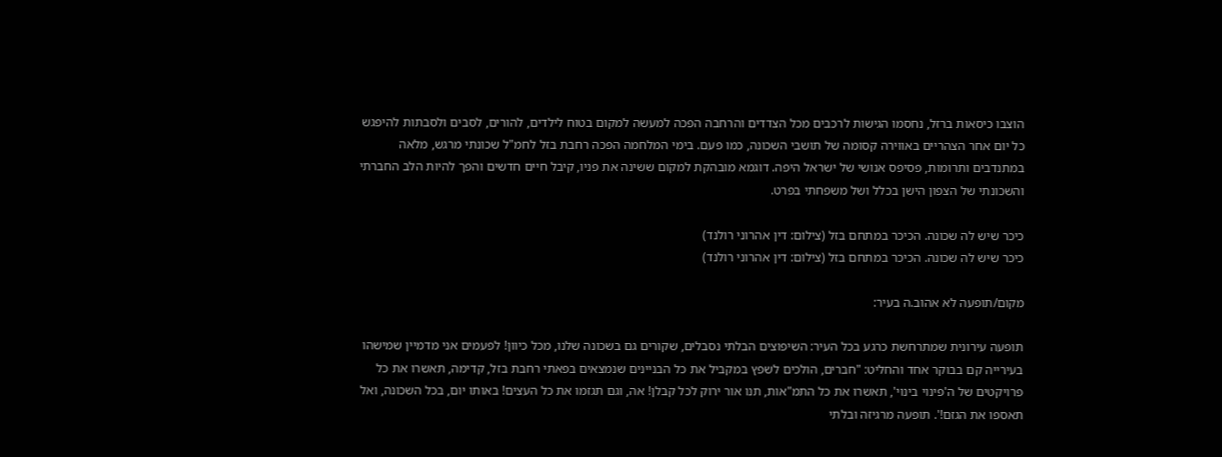הוצבו כיסאות ברזל, נחסמו הגישות לרכבים מכל הצדדים והרחבה הפכה למעשה למקום בטוח לילדים, להורים, לסבים ולסבתות להיפגש כל יום אחר הצהריים באווירה קסומה של תושבי השכונה, כמו פעם. בימי המלחמה הפכה רחבת בזל לחמ"ל שכונתי מרגש, מלאה במתנדבים ותרומות, פסיפס אנושי של ישראל היפה. דוגמא מובהקת למקום ששינה את פניו, קיבל חיים חדשים והפך להיות הלב החברתי והשכונתי של הצפון הישן בכלל ושל משפחתי בפרט.

כיכר שיש לה שכונה. הכיכר במתחם בזל (צילום: דין אהרוני רולנד)
כיכר שיש לה שכונה. הכיכר במתחם בזל (צילום: דין אהרוני רולנד)

מקום/תופעה לא אהוב.ה בעיר:

תופעה עירונית שמתרחשת כרגע בכל העיר: השיפוצים הבלתי נסבלים, שקורים גם בשכונה שלנו, מכל כיוון! לפעמים אני מדמיין שמישהו בעירייה קם בבוקר אחד והחליט: "חברים, הולכים לשפץ במקביל את כל הבניינים שנמצאים בפאתי רחבת בזל, קדימה, תאשרו את כל פרויקטים של ה'פינוי בינוי', תאשרו את כל התמ"אות, תנו אור ירוק לכל קבלן! אה, וגם תגזמו את כל העצים! באותו יום, בכל השכונה, ואל תאספו את הגזם!'. תופעה מרגיזה ובלתי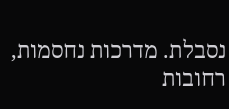נסבלת. מדרכות נחסמות, רחובות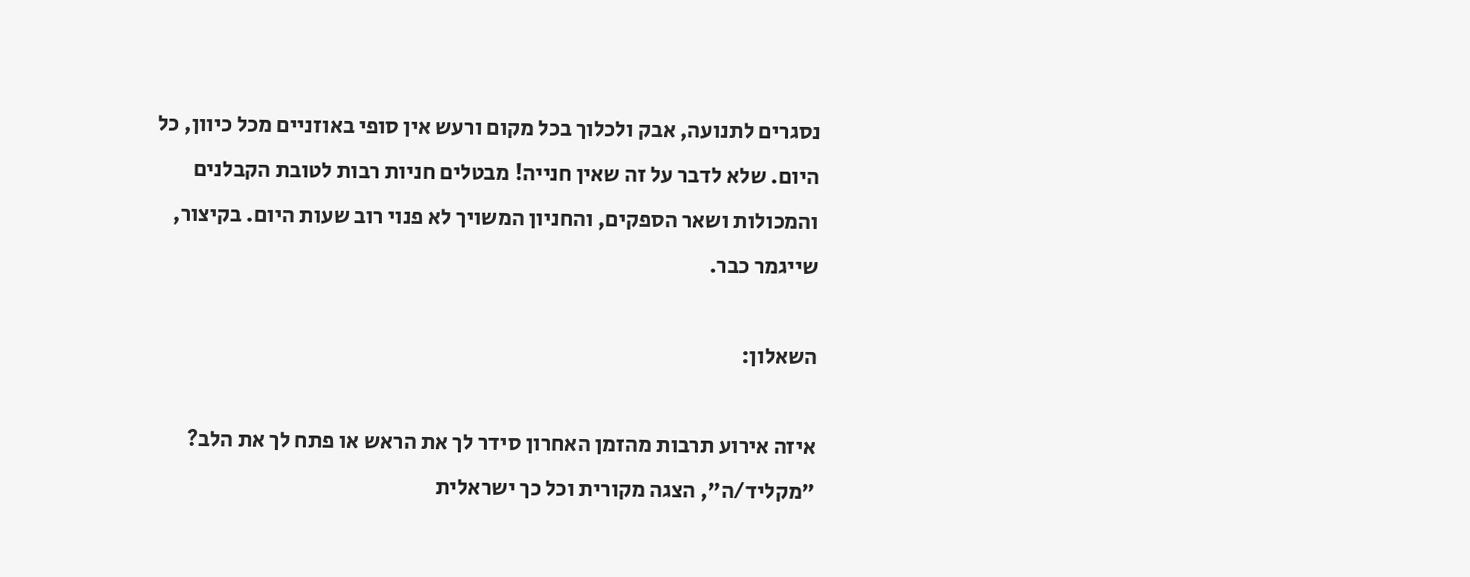נסגרים לתנועה, אבק ולכלוך בכל מקום ורעש אין סופי באוזניים מכל כיוון, כל היום. שלא לדבר על זה שאין חנייה! מבטלים חניות רבות לטובת הקבלנים והמכולות ושאר הספקים, והחניון המשויך לא פנוי רוב שעות היום. בקיצור, שייגמר כבר.

השאלון:

איזה אירוע תרבות מהזמן האחרון סידר לך את הראש או פתח לך את הלב?
"מקליד/ה", הצגה מקורית וכל כך ישראלית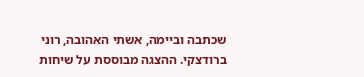שכתבה וביימה, אשתי האהובה, רוני ברודצקי. ההצגה מבוססת על שיחות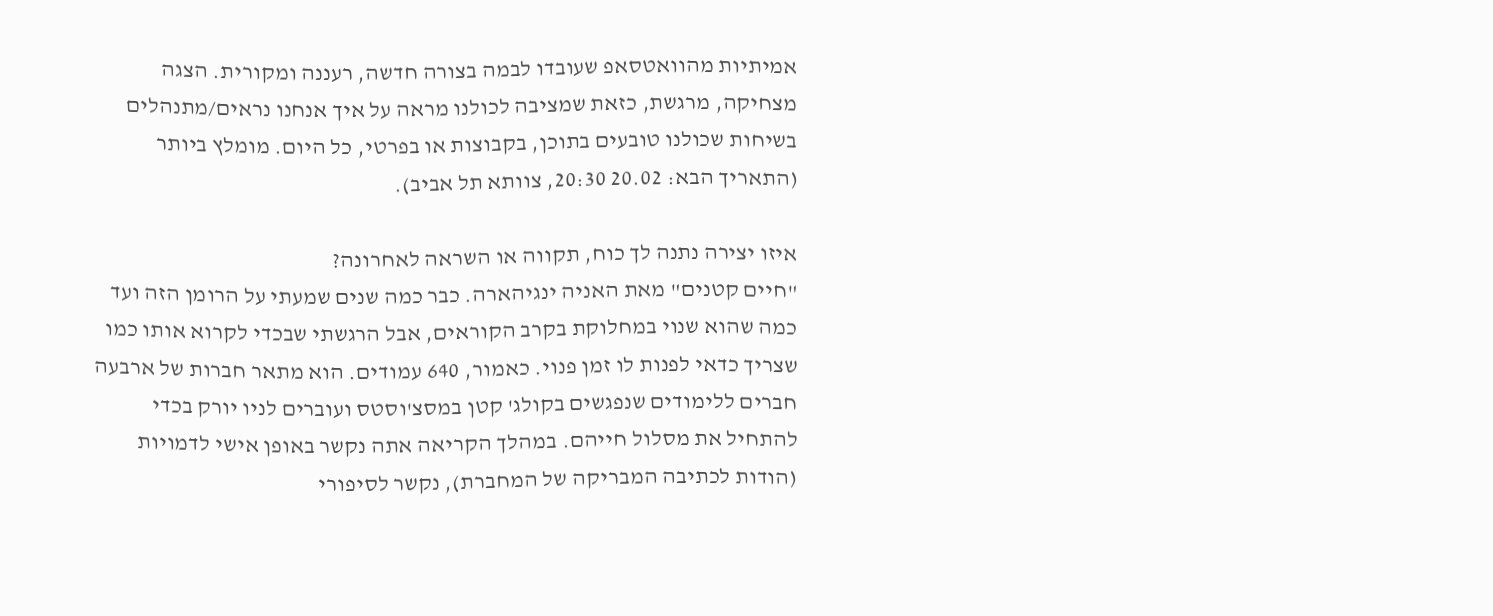אמיתיות מהוואטסאפ שעובדו לבמה בצורה חדשה, רעננה ומקורית. הצגה מצחיקה, מרגשת, כזאת שמציבה לכולנו מראה על איך אנחנו נראים/מתנהלים בשיחות שכולנו טובעים בתוכן, בקבוצות או בפרטי, כל היום. מומלץ ביותר (התאריך הבא: 20.02 20:30, צוותא תל אביב).

איזו יצירה נתנה לך כוח, תקווה או השראה לאחרונה?
"חיים קטנים" מאת האניה ינגיהארה. כבר כמה שנים שמעתי על הרומן הזה ועד כמה שהוא שנוי במחלוקת בקרב הקוראים, אבל הרגשתי שבכדי לקרוא אותו כמו שצריך כדאי לפנות לו זמן פנוי. כאמור, 640 עמודים. הוא מתאר חברות של ארבעה חברים ללימודים שנפגשים בקולג' קטן במסצ'וסטס ועוברים לניו יורק בכדי להתחיל את מסלול חייהם. במהלך הקריאה אתה נקשר באופן אישי לדמויות (הודות לכתיבה המבריקה של המחברת), נקשר לסיפורי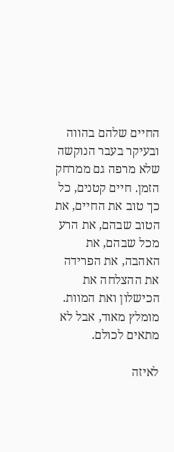החיים שלהם בהווה ובעיקר בעבר הנוקשה שלא מרפה גם ממרחק הזמן. חיים קטנים, כל כך טוב את החיים, את הטוב שבהם, את הרע מכל שבהם, את האהבה, את הפרידה את ההצלחה את הכישלון ואת המוות. מומלץ מאוד, אבל לא מתאים לכולם.

לאיזה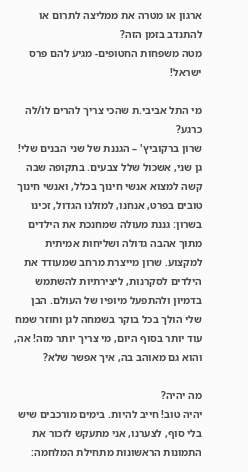ארגון או מטרה את ממליצה לתרום או להתנדב בזמן הזה?
מטה משפחות החטופים- מגיע להם פרס ישראל!

מי התל אביבי.ת שהכי צריך להרים לו/לה כרגע?
שרון ברקוביץ' – הגננת של שני הבנים שלי! גן שני, אשכול שלל צבעים. בתקופה שבה קשה למצוא אנשי חינוך בכלל, ואנשי חינוך טובים בפרט, אנחנו, למזלנו הגדול, זכינו בשרון: גננת מעולה שמחנכת את הילדים מתוך אהבה גדולה ושליחות אמיתית למקצוע. שרון מייצרת מרחב שמעודד את הילדים לסקרנות, ליצירתיות להשתמש בדמיון ולהתפעל מיופיו של העולם. הבן שלי הולך בכל בוקר בשמחה לגן וחוזר שמח עוד יותר בסוף היום, מי צריך יותר מזה! אה, והוא גם מאוהב בה, איך אפשר שלא?

מה יהיה?
יהיה טוב! חייב להיות. בימים מורכבים שיש בלי סוף, לצערנו, אני מתעקש לזכור את התמונות הראשונות מתחילת המלחמה: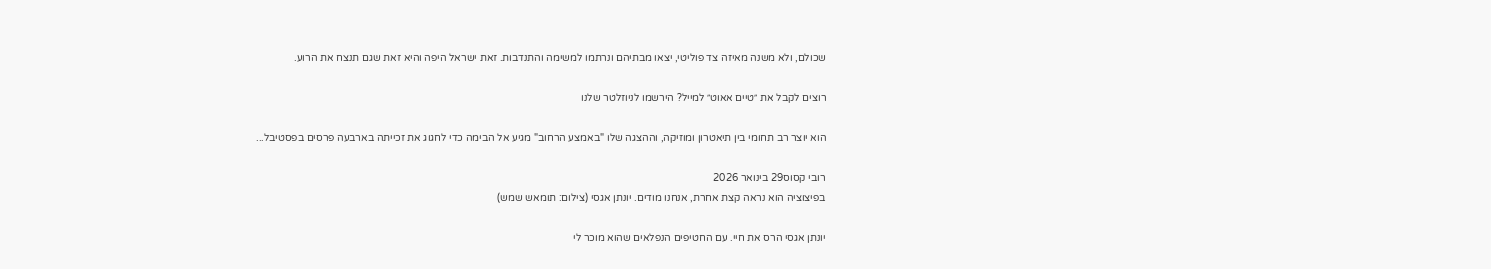שכולם, ולא משנה מאיזה צד פוליטי, יצאו מבתיהם ונרתמו למשימה והתנדבות. זאת ישראל היפה והיא זאת שגם תנצח את הרוע.

רוצים לקבל את ״טיים אאוט״ למייל? הירשמו לניוזלטר שלנו

הוא יוצר רב תחומי בין תיאטרון ומוזיקה, וההצגה שלו "באמצע הרחוב" מגיע אל הבימה כדי לחגוג את זכייתה בארבעה פרסים בפסטיבל...

רובי קסוס29 בינואר 2026
בפיצוציה הוא נראה קצת אחרת, אנחנו מודים. יונתן אגסי (צילום: תומאש שמש)

יונתן אגסי הרס את חיי. עם החטיפים הנפלאים שהוא מוכר לי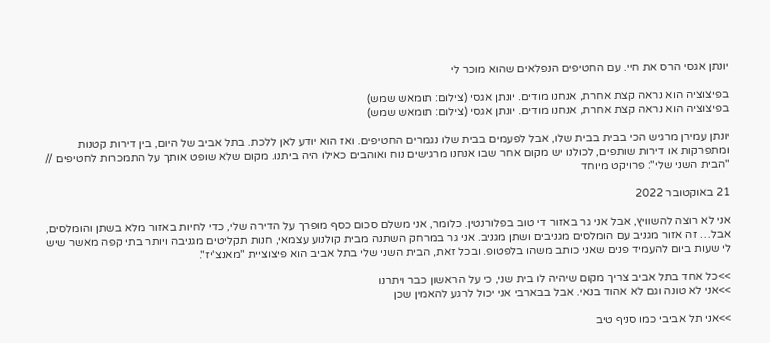יונתן אגסי הרס את חיי. עם החטיפים הנפלאים שהוא מוכר לי

בפיצוציה הוא נראה קצת אחרת, אנחנו מודים. יונתן אגסי (צילום: תומאש שמש)
בפיצוציה הוא נראה קצת אחרת, אנחנו מודים. יונתן אגסי (צילום: תומאש שמש)

יונתן עמירן מרגיש הכי בבית בבית שלו, אבל לפעמים בבית שלו נגמרים החטיפים. ואז הוא יודע לאן ללכת. בתל אביב של היום, בין דירות קטנות ומתפרקות או דירות שותפים, לכולנו יש מקום אחר שבו אנחנו מרגישים נוח ואוהבים כאילו היה ביתנו. מקום שלא שופט אותך על התמכרות לחטיפים // "הבית השני שלי": פרויקט מיוחד

21 באוקטובר 2022

אני לא רוצה להשוויץ, אבל אני גר באזור די טוב בפלורנטין. כלומר, אני משלם סכום כסף מופרך על הדירה שלי, כדי לחיות באזור מלא בשתן והומלסים, אבל… זה אזור מגניב עם הומלסים מגניבים ושתן מגניב. אני גר במרחק השתנה מבית קולנוע עצמאי, חנות תקליטים מגניבה ויותר בתי קפה מאשר שיש לי שעות ביום להעמיד פנים שאני כותב משהו בלפטופ. ובכל זאת, הבית השני שלי בתל אביב הוא פיצוציית "מאנצ'יז".

>>כל אחד בתל אביב צריך מקום שיהיה לו בית שני, כי על הראשון כבר ויתרנו
>>אני לא טונה וגם לא אהוד בנאי. אבל בבארבי אני יכול לרגע להאמין שכן

>>אני תל אביבי כמו סניף טיב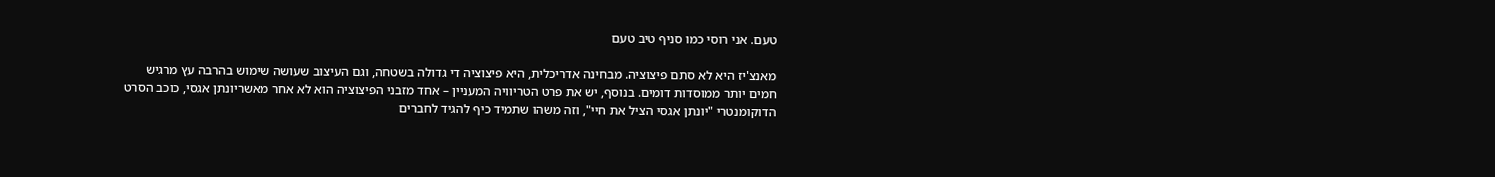טעם. אני רוסי כמו סניף טיב טעם

מאנצ'יז היא לא סתם פיצוציה. מבחינה אדריכלית, היא פיצוציה די גדולה בשטחה, וגם העיצוב שעושה שימוש בהרבה עץ מרגיש חמים יותר ממוסדות דומים. בנוסף, יש את פרט הטריוויה המעניין – אחד מזבני הפיצוציה הוא לא אחר מאשריונתן אגסי, כוכב הסרט הדוקומנטרי "יונתן אגסי הציל את חיי", וזה משהו שתמיד כיף להגיד לחברים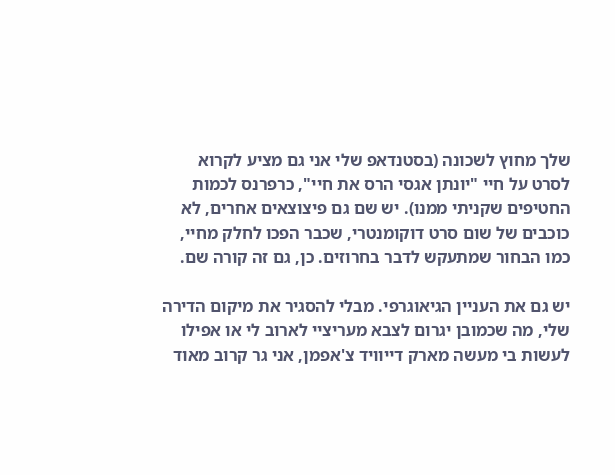שלך מחוץ לשכונה (בסטנדאפ שלי אני גם מציע לקרוא לסרט על חיי "יונתן אגסי הרס את חיי", כרפרנס לכמות החטיפים שקניתי ממנו). יש שם גם פיצוצאים אחרים, לא כוכבים של שום סרט דוקומנטרי, שכבר הפכו לחלק מחיי, כמו הבחור שמתעקש לדבר בחרוזים. כן, גם זה קורה שם.

יש גם את העניין הגיאוגרפי. מבלי להסגיר את מיקום הדירה שלי, מה שכמובן יגרום לצבא מעריציי לארוב לי או אפילו לעשות בי מעשה מארק דייוויד צ'אפמן, אני גר קרוב מאוד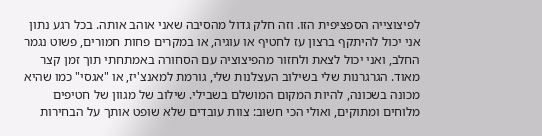לפיצוצייה הספציפית הזו. וזה חלק גדול מהסיבה שאני אוהב אותה. בכל רגע נתון אני יכול להיתקף ברצון עז לחטיף או עוגיה, או במקרים פחות חמורים, פשוט נגמר החלב, ואני יכול לצאת ולחזור מהפיצוציה עם הסחורה באמתחתי תוך זמן קצר מאוד. הגרגרנות שלי בשילוב העצלנות שלי, גורמת למאנצ'יז, או "אגסי" כמו שהיא מכונה בשכונה, להיות המקום המושלם בשבילי. שילוב של מגוון של חטיפים מלוחים ומתוקים, ואולי הכי חשוב: צוות עובדים שלא שופט אותך על הבחירות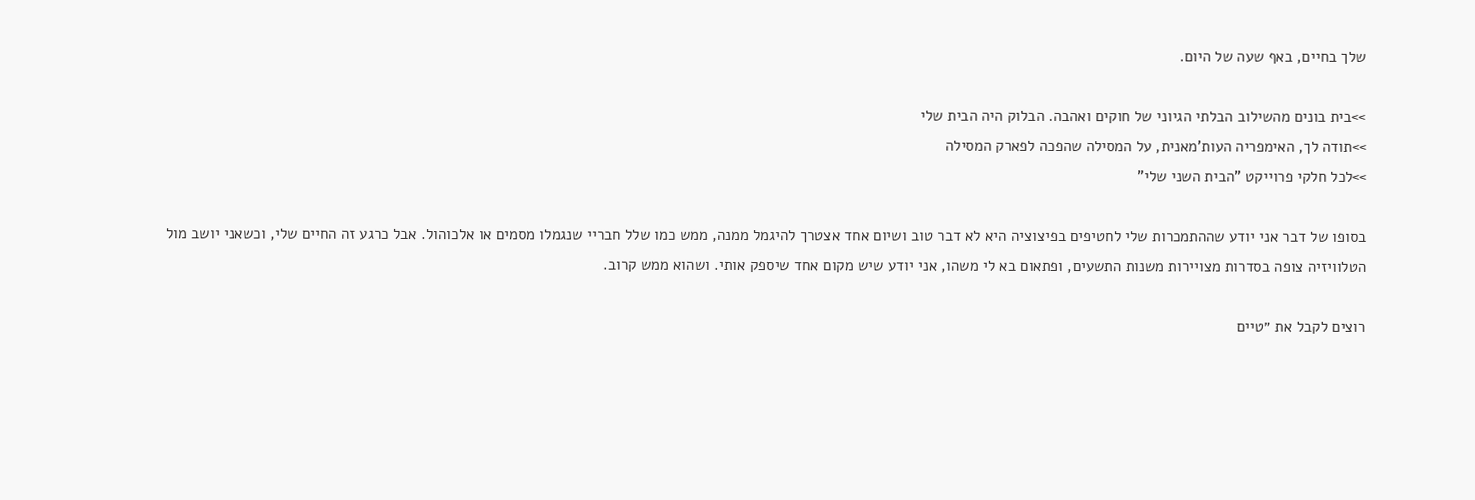שלך בחיים, באף שעה של היום.

>>בית בונים מהשילוב הבלתי הגיוני של חוקים ואהבה. הבלוק היה הבית שלי
>>תודה לך, האימפריה העות'מאנית, על המסילה שהפכה לפארק המסילה
>>לכל חלקי פרוייקט "הבית השני שלי"

בסופו של דבר אני יודע שההתמכרות שלי לחטיפים בפיצוציה היא לא דבר טוב ושיום אחד אצטרך להיגמל ממנה, ממש כמו שלל חבריי שנגמלו מסמים או אלכוהול. אבל כרגע זה החיים שלי, וכשאני יושב מול הטלוויזיה צופה בסדרות מצויירות משנות התשעים, ופתאום בא לי משהו, אני יודע שיש מקום אחד שיספק אותי. ושהוא ממש קרוב.

רוצים לקבל את ״טיים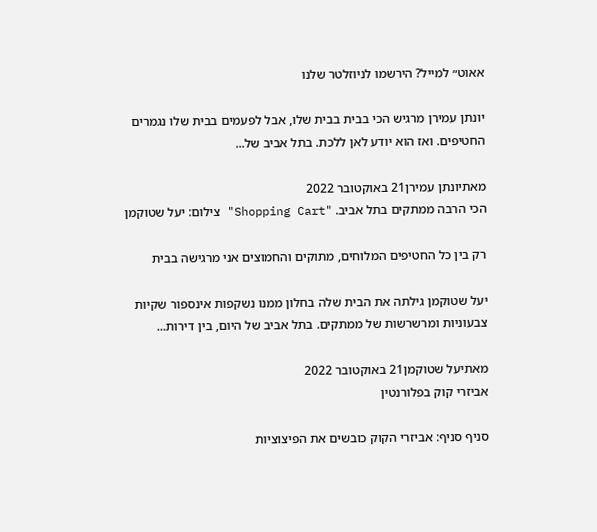אאוט״ למייל? הירשמו לניוזלטר שלנו

יונתן עמירן מרגיש הכי בבית בבית שלו, אבל לפעמים בבית שלו נגמרים החטיפים. ואז הוא יודע לאן ללכת. בתל אביב של...

מאתיונתן עמירן21 באוקטובר 2022
הכי הרבה ממתקים בתל אביב. "Shopping Cart" צילום: יעל שטוקמן

רק בין כל החטיפים המלוחים, מתוקים והחמוצים אני מרגישה בבית

יעל שטוקמן גילתה את הבית שלה בחלון ממנו נשקפות אינספור שקיות צבעוניות ומרשרשות של ממתקים. בתל אביב של היום, בין דירות...

מאתיעל שטוקמן21 באוקטובר 2022
אביזרי קוק בפלורנטין

סניף סניף: אביזרי הקוק כובשים את הפיצוציות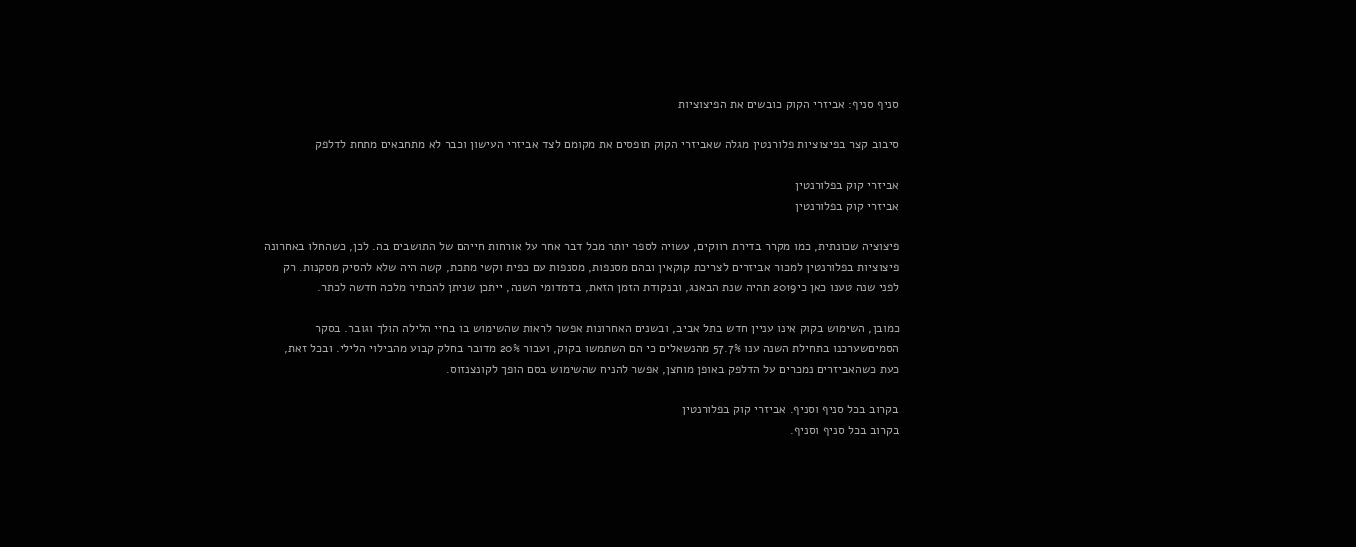סניף סניף: אביזרי הקוק כובשים את הפיצוציות

סיבוב קצר בפיצוציות פלורנטין מגלה שאביזרי הקוק תופסים את מקומם לצד אביזרי העישון וכבר לא מתחבאים מתחת לדלפק

אביזרי קוק בפלורנטין
אביזרי קוק בפלורנטין

פיצוציה שכונתית, כמו מקרר בדירת רווקים, עשויה לספר יותר מכל דבר אחר על אורחות חייהם של התושבים בה. לכן, כשהחלו באחרונה פיצוציות בפלורנטין למכור אביזרים לצריכת קוקאין ובהם מסנפות, מסנפות עם כפית וקשי מתכת, קשה היה שלא להסיק מסקנות. רק לפני שנה טענו כאן כי2019 תהיה שנת הבאנג, ובנקודת הזמן הזאת, בדמדומי השנה, ייתכן שניתן להכתיר מלכה חדשה לכתר.

כמובן, השימוש בקוק אינו עניין חדש בתל אביב, ובשנים האחרונות אפשר לראות שהשימוש בו בחיי הלילה הולך וגובר. בסקר הסמיםשערכנו בתחילת השנה ענו 57.7% מהנשאלים כי הם השתמשו בקוק, ועבור 20% מדובר בחלק קבוע מהבילוי הלילי. ובכל זאת, כעת כשהאביזרים נמכרים על הדלפק באופן מוחצן, אפשר להניח שהשימוש בסם הופך לקונצנזוס.

בקרוב בכל סניף וסניף. אביזרי קוק בפלורנטין
בקרוב בכל סניף וסניף.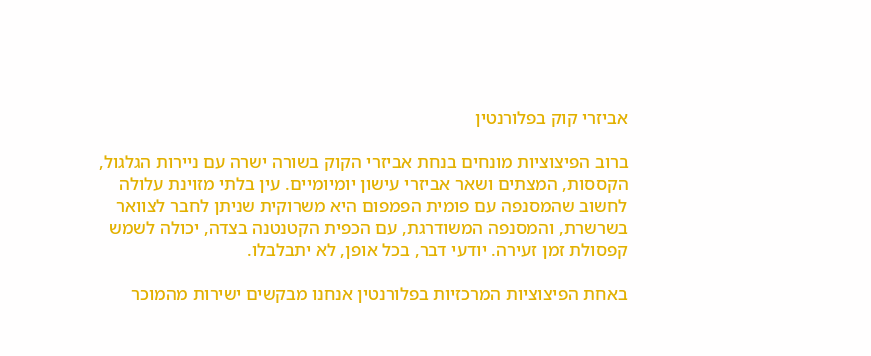אביזרי קוק בפלורנטין

ברוב הפיצוציות מונחים בנחת אביזרי הקוק בשורה ישרה עם ניירות הגלגול, הקססות, המצתים ושאר אביזרי עישון יומיומיים. עין בלתי מזוינת עלולה לחשוב שהמסנפה עם פומית הפמפום היא משרוקית שניתן לחבר לצוואר בשרשרת, והמסנפה המשודרגת, עם הכפית הקטנטנה בצדה, יכולה לשמש קפסולת זמן זעירה. יודעי דבר, בכל אופן, לא יתבלבלו.

באחת הפיצוציות המרכזיות בפלורנטין אנחנו מבקשים ישירות מהמוכר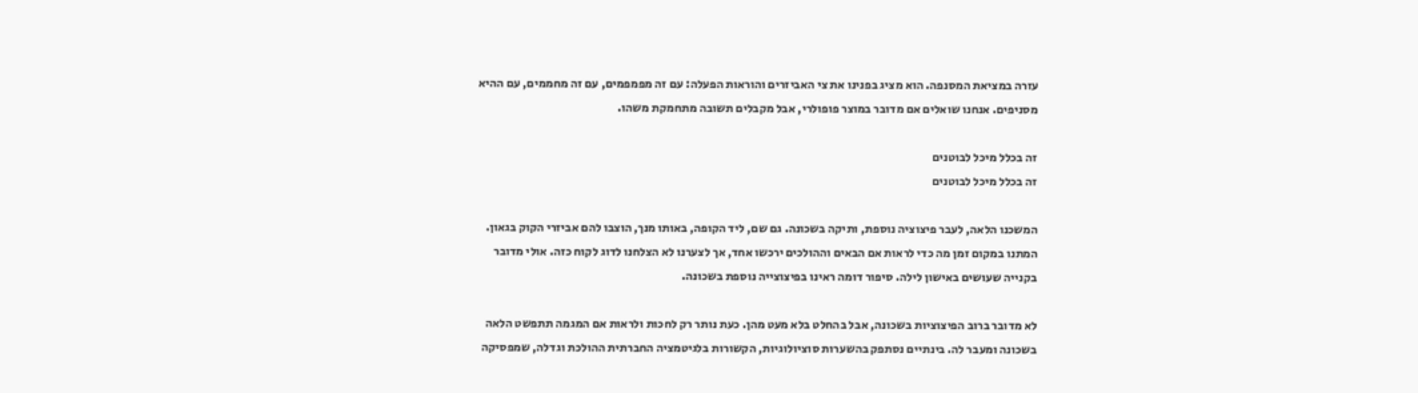עזרה במציאת המסנפה. הוא מציג בפנינו את צי האביזרים והוראות הפעלה: עם זה מפמפמים, עם זה מחממים, עם ההיא מסניפים. אנחנו שואלים אם מדובר במוצר פופולרי, אבל מקבלים תשובה מתחמקת משהו.

זה בכלל מיכל לבוטנים
זה בכלל מיכל לבוטנים

המשכנו הלאה, לעבר פיצוציה נוספת, ותיקה בשכונה. גם שם, ליד הקופה, באותו מנך, הוצבו להם אביזרי הקוק בגאון. המתנו במקום זמן מה כדי לראות אם הבאים וההולכים ירכשו אחד, אך לצערנו לא הצלחנו לדוג לקוח כזה. אולי מדובר בקנייה שעושים באישון לילה. סיפור דומה ראינו בפיצוצייה נוספת בשכונה.

לא מדובר ברוב הפיצוציות בשכונה, אבל בהחלט בלא מעט מהן. כעת נותר רק לחכות ולראות אם המגמה תתפשט הלאה בשכונה ומעבר לה. בינתיים נסתפק בהשערות סוציולוגיות, הקשורות בלגיטמציה החברתית ההולכת וגדלה, שמפסיקה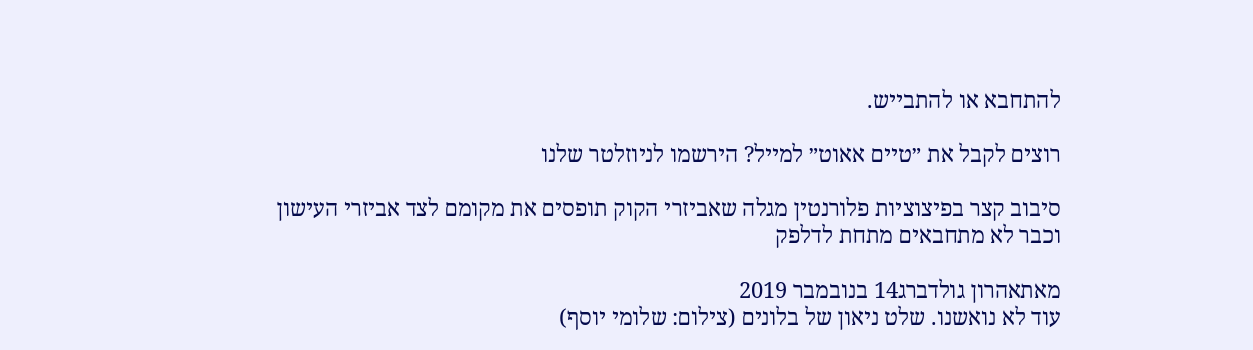להתחבא או להתבייש.

רוצים לקבל את ״טיים אאוט״ למייל? הירשמו לניוזלטר שלנו

סיבוב קצר בפיצוציות פלורנטין מגלה שאביזרי הקוק תופסים את מקומם לצד אביזרי העישון וכבר לא מתחבאים מתחת לדלפק

מאתאהרון גולדברג14 בנובמבר 2019
עוד לא נואשנו. שלט ניאון של בלונים (צילום: שלומי יוסף)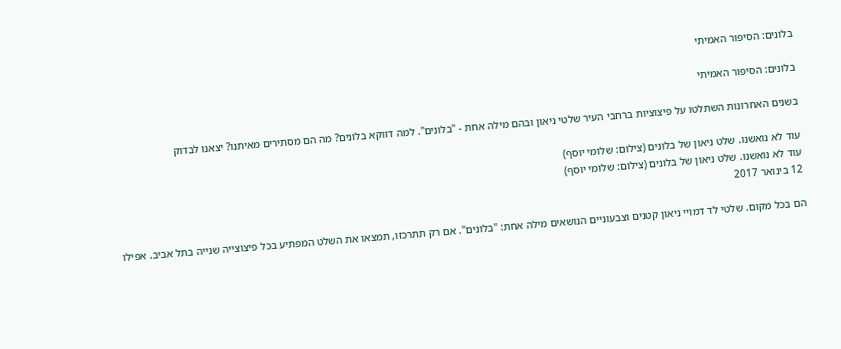בלונים: הסיפור האמיתי

בלונים: הסיפור האמיתי

בשנים האחרונות השתלטו על פיצוציות ברחבי העיר שלטי ניאון ובהם מילה אחת - "בלונים". למה דווקא בלונים? מה הם מסתירים מאיתנו? יצאנו לבדוק

עוד לא נואשנו. שלט ניאון של בלונים (צילום: שלומי יוסף)
עוד לא נואשנו. שלט ניאון של בלונים (צילום: שלומי יוסף)
12 בינואר 2017

הם בכל מקום. שלטי לד דמויי ניאון קטנים וצבעוניים הנושאים מילה אחת: "בלונים". אם רק תתרכזו, תמצאו את השלט המפתיע בכל פיצוצייה שנייה בתל אביב. אפילו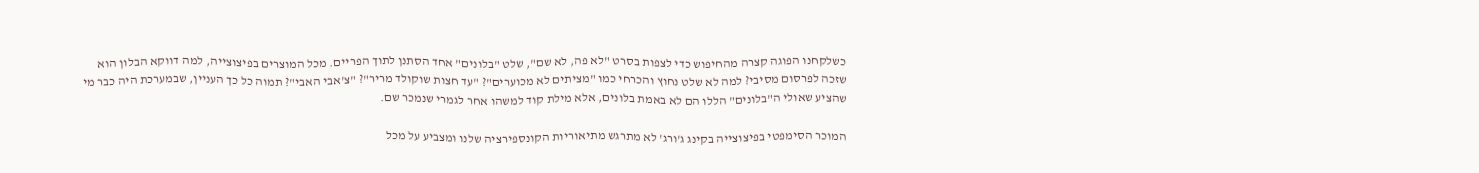כשלקחנו הפוגה קצרה מהחיפוש כדי לצפות בסרט "לא פה, לא שם", שלט "בלונים" אחד הסתנן לתוך הפריים. מכל המוצרים בפיצוצייה, למה דווקא הבלון הוא שזכה לפרסום מסיבי? למה לא שלט נחוץ והכרחי כמו "מציתים לא מכוערים"? "עד חצות שוקולד מריר"? "צ'אבי האבי"? תמוה כל כך העניין, שבמערכת היה כבר מי שהציע שאולי ה"בלונים" הללו הם לא באמת בלונים, אלא מילת קוד למשהו אחר לגמרי שנמכר שם.

המוכר הסימפטי בפיצוצייה בקינג ג'ורג' לא מתרגש מתיאוריות הקונספירציה שלנו ומצביע על מכל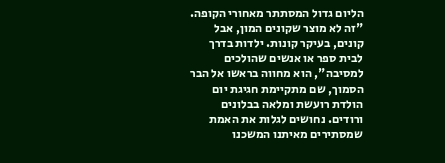הליום גדול המסתתר מאחורי הקופה. "זה לא מוצר שקונים המון, אבל קונים, בעיקר קונות. ילדות בדרך לבית ספר או אנשים שהולכים למסיבה", הוא מחווה בראשו אל הבר הסמוך, שם מתקיימת חגיגת יום הולדת רועשת ומלאה בבלונים ורודים. נחושים לגלות את האמת שמסתירים מאיתנו המשכנו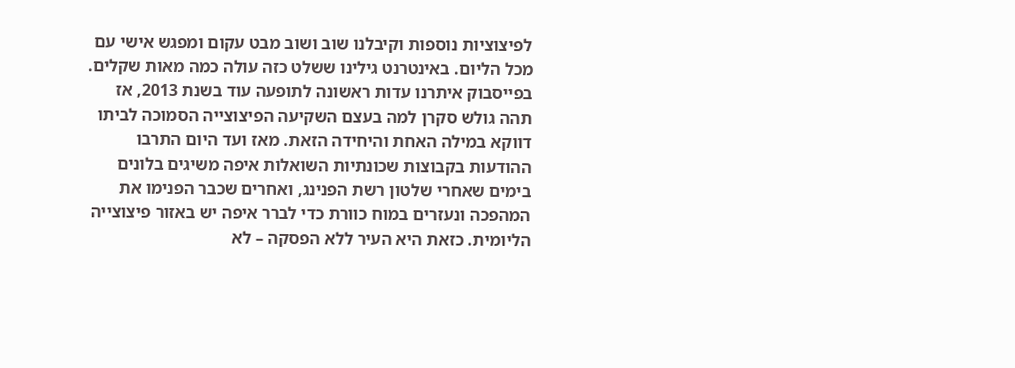לפיצוציות נוספות וקיבלנו שוב ושוב מבט עקום ומפגש אישי עם מכל הליום. באינטרנט גילינו ששלט כזה עולה כמה מאות שקלים. בפייסבוק איתרנו עדות ראשונה לתופעה עוד בשנת 2013, אז תהה גולש סקרן למה בעצם השקיעה הפיצוצייה הסמוכה לביתו דווקא במילה האחת והיחידה הזאת. מאז ועד היום התרבו ההודעות בקבוצות שכונתיות השואלות איפה משיגים בלונים בימים שאחרי שלטון רשת הפנינג, ואחרים שכבר הפנימו את המהפכה ונעזרים במוח כוורת כדי לברר איפה יש באזור פיצוצייה הליומית. כזאת היא העיר ללא הפסקה – לא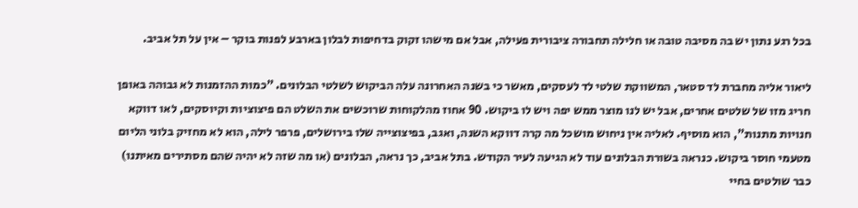בכל רגע נתון יש בה מסיבה טובה או חלילה תחבורה ציבורית פעילה, אבל אם מישהו זקוק בדחיפות לבלון בארבע לפנות בוקר – אין על תל אביב.

ליאור אליה מחברת לד סטאר, המשווקת שלטי לד לעסקים, מאשר כי בשנה האחרונה עלה הביקוש לשלטי הבלונים. "כמות ההזמנות לא גבוהה באופן חריג מזו של שלטים אחרים, אבל יש לנו מוצר ממש יפה ויש לו ביקוש. 90 אחוז מהלקוחות שרוכשים את השלט הם פיצוציות וקיוסקים, לאו דווקא חנויות מתנות", הוא מוסיף. לאליה אין ניחוש מושכל מה קרה דווקא השנה, ואגב, בפיצוצייה שלו בירושלים, פרפר לילה, הוא לא מחזיק בלוני הליום מטעמי חוסר ביקוש. כנראה בשורת הבלונים עוד לא הגיעה לעיר הקודש. בתל אביב, כך נראה, הבלונים (או מה שזה לא יהיה שהם מסתירים מאיתנו) כבר שולטים בחיי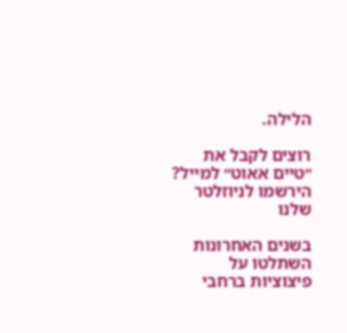הלילה.

רוצים לקבל את ״טיים אאוט״ למייל? הירשמו לניוזלטר שלנו

בשנים האחרונות השתלטו על פיצוציות ברחבי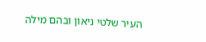העיר שלטי ניאון ובהם מילה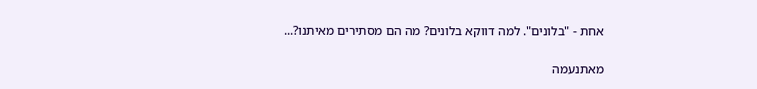אחת - "בלונים". למה דווקא בלונים? מה הם מסתירים מאיתנו?...

מאתנעמה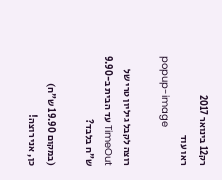רק12 בינואר 2017
ראו עוד
popup-image

רוצה לקבל גיליון טרי של TimeOut עד הבית ב-9.90 ש"ח בלבד?

(במקום 19.90 ש"ח)
כן, אני רוצה!